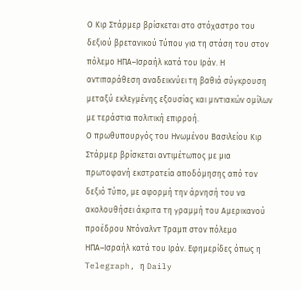Ο Κιρ Στάρμερ βρίσκεται στο στόχαστρο του δεξιού βρετανικού Τύπου για τη στάση του στον πόλεμο ΗΠΑ–Ισραήλ κατά του Ιράν. Η αντιπαράθεση αναδεικνύει τη βαθιά σύγκρουση μεταξύ εκλεγμένης εξουσίας και μιντιακών ομίλων με τεράστια πολιτική επιρροή.
Ο πρωθυπουργός του Ηνωμένου Βασιλείου Κιρ Στάρμερ βρίσκεται αντιμέτωπος με μια πρωτοφανή εκστρατεία αποδόμησης από τον δεξιό Τύπο, με αφορμή την άρνησή του να ακολουθήσει άκριτα τη γραμμή του Αμερικανού προέδρου Ντόναλντ Τραμπ στον πόλεμο ΗΠΑ–Ισραήλ κατά του Ιράν. Εφημερίδες όπως η Telegraph, η Daily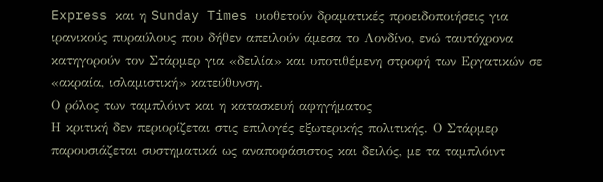Express και η Sunday Times υιοθετούν δραματικές προειδοποιήσεις για ιρανικούς πυραύλους που δήθεν απειλούν άμεσα το Λονδίνο, ενώ ταυτόχρονα κατηγορούν τον Στάρμερ για «δειλία» και υποτιθέμενη στροφή των Εργατικών σε «ακραία, ισλαμιστική» κατεύθυνση.
Ο ρόλος των ταμπλόιντ και η κατασκευή αφηγήματος
Η κριτική δεν περιορίζεται στις επιλογές εξωτερικής πολιτικής. Ο Στάρμερ παρουσιάζεται συστηματικά ως αναποφάσιστος και δειλός, με τα ταμπλόιντ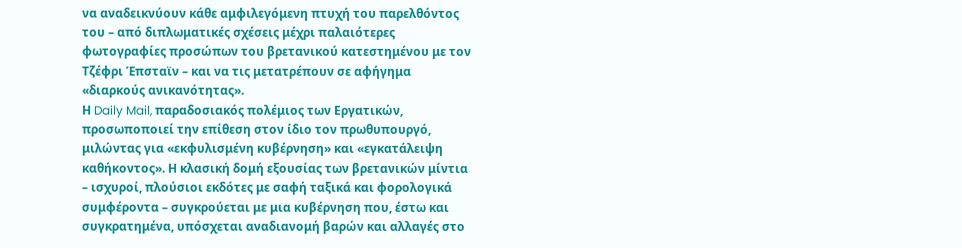να αναδεικνύουν κάθε αμφιλεγόμενη πτυχή του παρελθόντος του – από διπλωματικές σχέσεις μέχρι παλαιότερες φωτογραφίες προσώπων του βρετανικού κατεστημένου με τον Τζέφρι Έπσταϊν – και να τις μετατρέπουν σε αφήγημα «διαρκούς ανικανότητας».
Η Daily Mail, παραδοσιακός πολέμιος των Εργατικών, προσωποποιεί την επίθεση στον ίδιο τον πρωθυπουργό, μιλώντας για «εκφυλισμένη κυβέρνηση» και «εγκατάλειψη καθήκοντος». Η κλασική δομή εξουσίας των βρετανικών μίντια – ισχυροί, πλούσιοι εκδότες με σαφή ταξικά και φορολογικά συμφέροντα – συγκρούεται με μια κυβέρνηση που, έστω και συγκρατημένα, υπόσχεται αναδιανομή βαρών και αλλαγές στο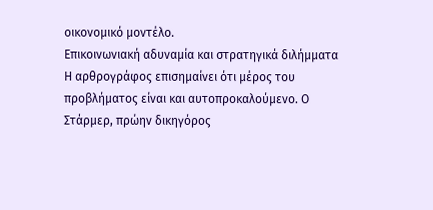οικονομικό μοντέλο.
Επικοινωνιακή αδυναμία και στρατηγικά διλήμματα
Η αρθρογράφος επισημαίνει ότι μέρος του προβλήματος είναι και αυτοπροκαλούμενο. Ο Στάρμερ, πρώην δικηγόρος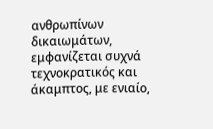ανθρωπίνων δικαιωμάτων, εμφανίζεται συχνά τεχνοκρατικός και άκαμπτος, με ενιαίο,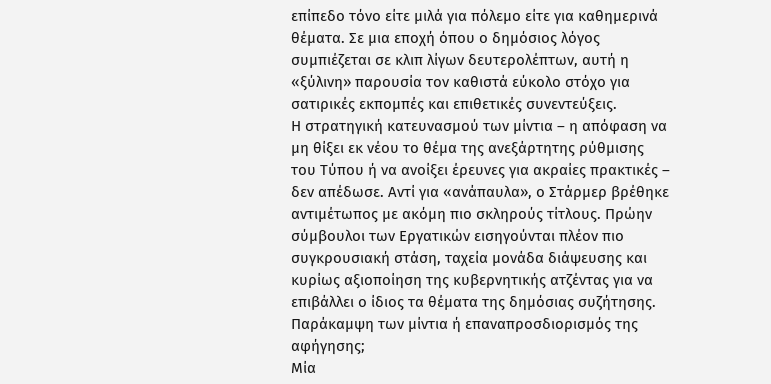επίπεδο τόνο είτε μιλά για πόλεμο είτε για καθημερινά θέματα. Σε μια εποχή όπου ο δημόσιος λόγος συμπιέζεται σε κλιπ λίγων δευτερολέπτων, αυτή η «ξύλινη» παρουσία τον καθιστά εύκολο στόχο για σατιρικές εκπομπές και επιθετικές συνεντεύξεις.
Η στρατηγική κατευνασμού των μίντια – η απόφαση να μη θίξει εκ νέου το θέμα της ανεξάρτητης ρύθμισης του Τύπου ή να ανοίξει έρευνες για ακραίες πρακτικές – δεν απέδωσε. Αντί για «ανάπαυλα», ο Στάρμερ βρέθηκε αντιμέτωπος με ακόμη πιο σκληρούς τίτλους. Πρώην σύμβουλοι των Εργατικών εισηγούνται πλέον πιο συγκρουσιακή στάση, ταχεία μονάδα διάψευσης και κυρίως αξιοποίηση της κυβερνητικής ατζέντας για να επιβάλλει ο ίδιος τα θέματα της δημόσιας συζήτησης.
Παράκαμψη των μίντια ή επαναπροσδιορισμός της αφήγησης;
Μία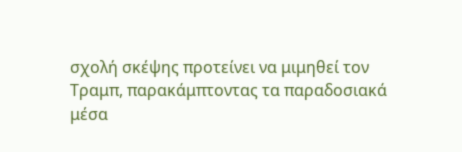σχολή σκέψης προτείνει να μιμηθεί τον Τραμπ, παρακάμπτοντας τα παραδοσιακά μέσα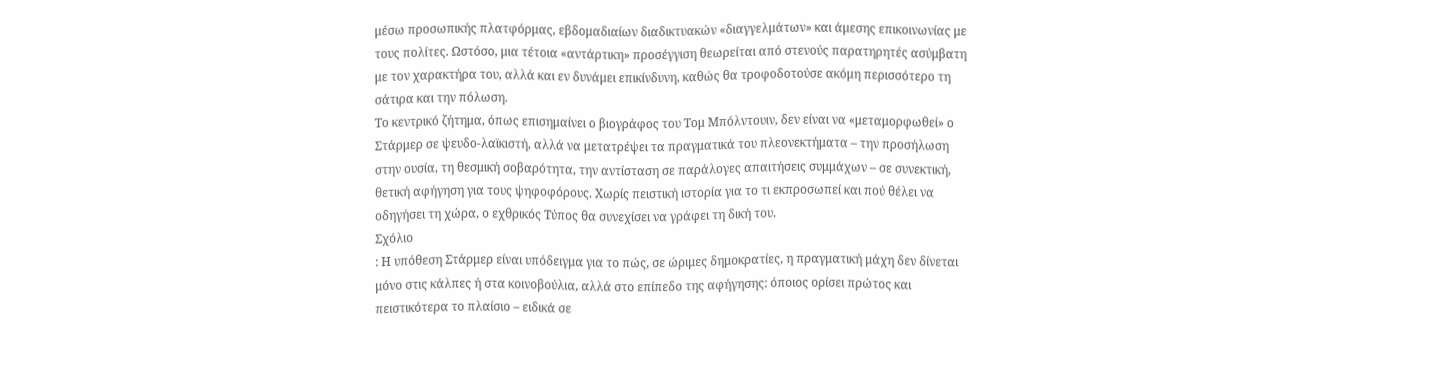μέσω προσωπικής πλατφόρμας, εβδομαδιαίων διαδικτυακών «διαγγελμάτων» και άμεσης επικοινωνίας με τους πολίτες. Ωστόσο, μια τέτοια «αντάρτικη» προσέγγιση θεωρείται από στενούς παρατηρητές ασύμβατη με τον χαρακτήρα του, αλλά και εν δυνάμει επικίνδυνη, καθώς θα τροφοδοτούσε ακόμη περισσότερο τη σάτιρα και την πόλωση.
Το κεντρικό ζήτημα, όπως επισημαίνει ο βιογράφος του Τομ Μπόλντουιν, δεν είναι να «μεταμορφωθεί» ο Στάρμερ σε ψευδο-λαϊκιστή, αλλά να μετατρέψει τα πραγματικά του πλεονεκτήματα – την προσήλωση στην ουσία, τη θεσμική σοβαρότητα, την αντίσταση σε παράλογες απαιτήσεις συμμάχων – σε συνεκτική, θετική αφήγηση για τους ψηφοφόρους. Χωρίς πειστική ιστορία για το τι εκπροσωπεί και πού θέλει να οδηγήσει τη χώρα, ο εχθρικός Τύπος θα συνεχίσει να γράφει τη δική του.
Σχόλιο
: Η υπόθεση Στάρμερ είναι υπόδειγμα για το πώς, σε ώριμες δημοκρατίες, η πραγματική μάχη δεν δίνεται μόνο στις κάλπες ή στα κοινοβούλια, αλλά στο επίπεδο της αφήγησης: όποιος ορίσει πρώτος και πειστικότερα το πλαίσιο – ειδικά σε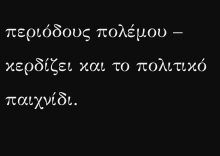περιόδους πολέμου – κερδίζει και το πολιτικό παιχνίδι.